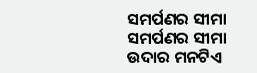ସମର୍ପଣର ସୀମା
ସମର୍ପଣର ସୀମା
ଉଦାର ମନଟିଏ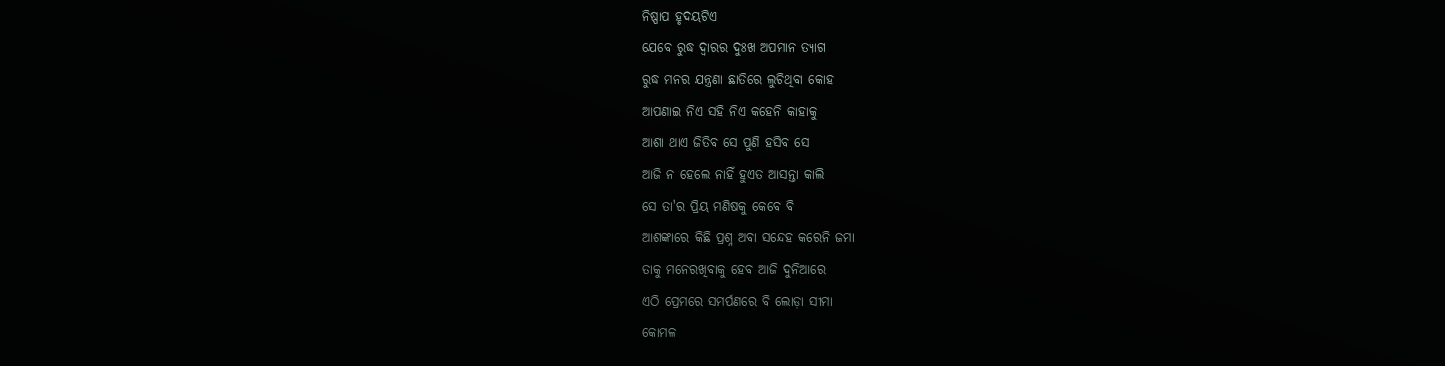ନିଷ୍ପାପ ହୃଦୟଟିଏ
ଯେବେ ରୁଦ୍ଧ ଦ୍ୱାରର ଦୁଃଖ ଅପମାନ ତ୍ୟାଗ
ରୁଦ୍ଧ ମନର ଯନ୍ତ୍ରଣା ଛାତିରେ ଲୁଚିଥିବା କୋହ
ଆପଣାଇ ନିଏ ସହି ନିଏ କହେନି କାହାକୁ
ଆଶା ଥାଏ ଜିତିବ ସେ ପୁଣି ହସିବ ସେ
ଆଜି ନ ହେଲେ ନାହିଁ ହୁଏତ ଆସନ୍ତା କାଲି
ସେ ତା'ର ପ୍ରିୟ ମଣିଷକୁ କେବେ ବି
ଆଶଙ୍କାରେ କିଛି ପ୍ରଶ୍ନ ଅବା ସନ୍ଦେହ କରେନି ଜମା
ତାକୁ ମନେରଖିବାକୁ ହେବ ଆଜି ଦୁନିଆରେ
ଏଠି ପ୍ରେମରେ ସମର୍ପଣରେ ବି ଲୋଡ଼ା ସୀମା
କୋମଳ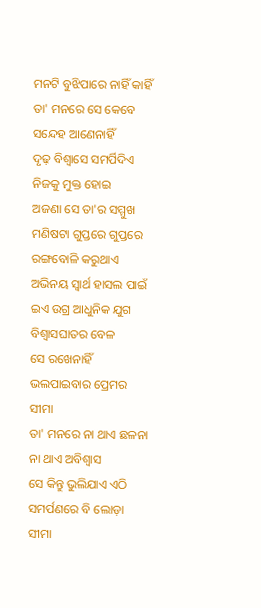ମନଟି ବୁଝିପାରେ ନାହିଁ କାହିଁ
ତା' ମନରେ ସେ କେବେ ସନ୍ଦେହ ଆଣେନାହିଁ
ଦୃଢ଼ ବିଶ୍ୱାସେ ସମର୍ପିଦିଏ ନିଜକୁ ମୁକ୍ତ ହୋଇ
ଅଜଣା ସେ ତା'ର ସମ୍ମୁଖ ମଣିଷଟା ଗୁପ୍ତରେ ଗୁପ୍ତରେ
ରଙ୍ଗବୋଳି କରୁଥାଏ ଅଭିନୟ ସ୍ୱାର୍ଥ ହାସଲ ପାଇଁ
ଇଏ ଉଗ୍ର ଆଧୁନିକ ଯୁଗ ବିଶ୍ୱାସଘାତର ବେଳ
ସେ ରଖେନାହିଁ ଭଲପାଇବାର ପ୍ରେମର ସୀମା
ତା' ମନରେ ନା ଥାଏ ଛଳନା ନା ଥାଏ ଅବିଶ୍ୱାସ
ସେ କିନ୍ତୁ ଭୁଲିଯାଏ ଏଠି ସମର୍ପଣରେ ବି ଲୋଡ଼ା ସୀମା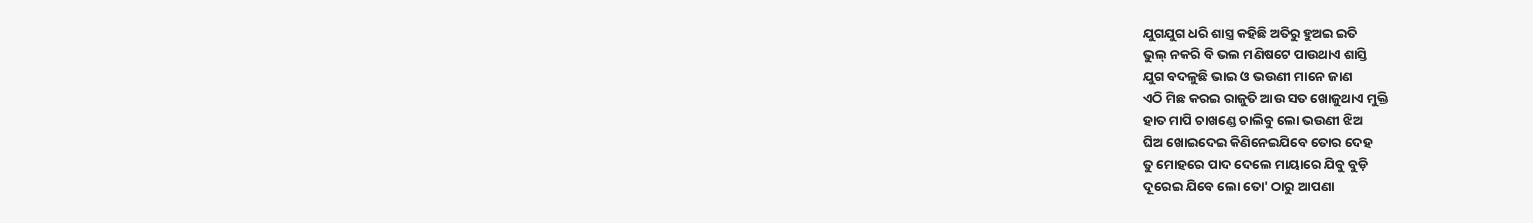ଯୁଗଯୁଗ ଧରି ଶାସ୍ତ୍ର କହିଛି ଅତିରୁ ହୁଅଇ ଇତି
ଭୁଲ୍ ନକରି ବି ଭଲ ମଣିଷଟେ ପାଉଥାଏ ଶାସ୍ତି
ଯୁଗ ବଦଳୁଛି ଭାଇ ଓ ଭଉଣୀ ମାନେ ଜାଣ
ଏଠି ମିଛ କରଇ ରାଜୁତି ଆଉ ସତ ଖୋଜୁଥାଏ ମୁକ୍ତି
ହାତ ମାପି ଚାଖଣ୍ଡେ ଚାଲିବୁ ଲୋ ଭଉଣୀ ଝିଅ
ଘିଅ ଖୋଇଦେଇ କିଣିନେଇଯିବେ ତୋର ଦେହ
ତୁ ମୋହରେ ପାଦ ଦେଲେ ମାୟାରେ ଯିବୁ ବୁଡ଼ି
ଦୂରେଇ ଯିବେ ଲୋ ତୋ' ଠାରୁ ଆପଣା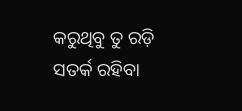କରୁଥିବୁ ତୁ ରଡ଼ି
ସତର୍କ ରହିବା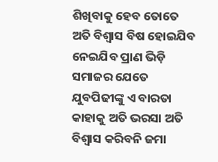ଶିଖିବାକୁ ହେବ ତୋତେ
ଅତି ବିଶ୍ୱାସ ବିଷ ହୋଇଯିବ ନେଇଯିବ ପ୍ରାଣ ଭିଡ଼ି
ସମାଜର ଯେତେ ଯୁବପିଢୀଙ୍କୁ ଏ ବାରତା
କାହାକୁ ଅତି ଭରସା ଅତି ବିଶ୍ୱାସ କରିବନି ଜମା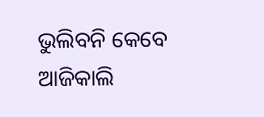ଭୁଲିବନି କେବେ ଆଜିକାଲି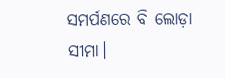ସମର୍ପଣରେ ବି ଲୋଡ଼ା ସୀମା।